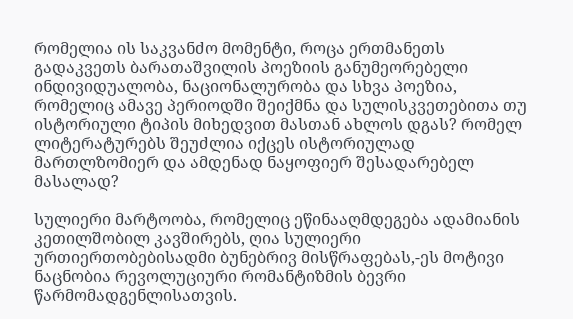რომელია ის საკვანძო მომენტი, როცა ერთმანეთს გადაკვეთს ბარათაშვილის პოეზიის განუმეორებელი ინდივიდუალობა, ნაციონალურობა და სხვა პოეზია, რომელიც ამავე პერიოდში შეიქმნა და სულისკვეთებითა თუ ისტორიული ტიპის მიხედვით მასთან ახლოს დგას? რომელ ლიტერატურებს შეუძლია იქცეს ისტორიულად მართლზომიერ და ამდენად ნაყოფიერ შესადარებელ მასალად?

სულიერი მარტოობა, რომელიც ეწინააღმდეგება ადამიანის კეთილშობილ კავშირებს, ღია სულიერი ურთიერთობებისადმი ბუნებრივ მისწრაფებას,-ეს მოტივი ნაცნობია რევოლუციური რომანტიზმის ბევრი წარმომადგენლისათვის.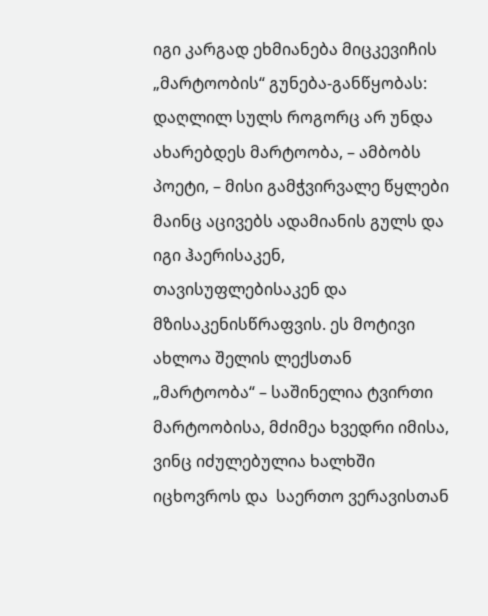იგი კარგად ეხმიანება მიცკევიჩის „მარტოობის“ გუნება-განწყობას: დაღლილ სულს როგორც არ უნდა ახარებდეს მარტოობა, – ამბობს პოეტი, – მისი გამჭვირვალე წყლები მაინც აცივებს ადამიანის გულს და იგი ჰაერისაკენ, თავისუფლებისაკენ და მზისაკენისწრაფვის. ეს მოტივი ახლოა შელის ლექსთან „მარტოობა“ – საშინელია ტვირთი მარტოობისა, მძიმეა ხვედრი იმისა, ვინც იძულებულია ხალხში იცხოვროს და  საერთო ვერავისთან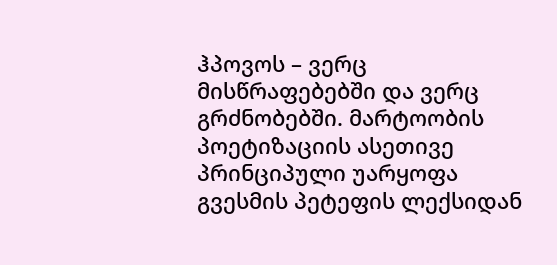ჰპოვოს – ვერც მისწრაფებებში და ვერც გრძნობებში. მარტოობის პოეტიზაციის ასეთივე  პრინციპული უარყოფა გვესმის პეტეფის ლექსიდან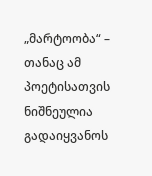„მარტოობა“ – თანაც ამ პოეტისათვის ნიშნეულია გადაიყვანოს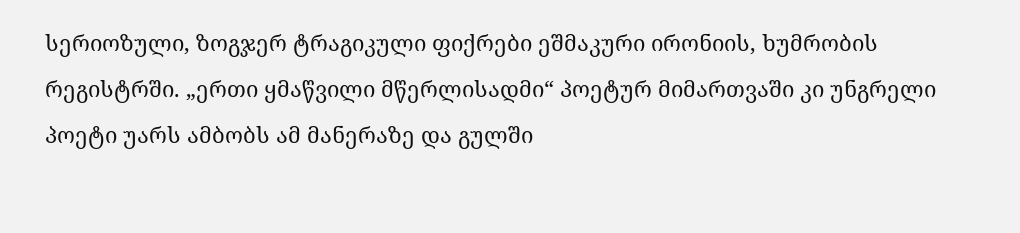სერიოზული, ზოგჯერ ტრაგიკული ფიქრები ეშმაკური ირონიის, ხუმრობის რეგისტრში. „ერთი ყმაწვილი მწერლისადმი“ პოეტურ მიმართვაში კი უნგრელი პოეტი უარს ამბობს ამ მანერაზე და გულში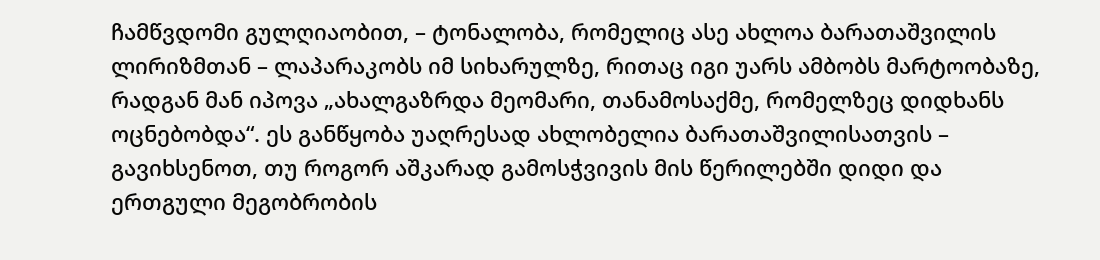ჩამწვდომი გულღიაობით, – ტონალობა, რომელიც ასე ახლოა ბარათაშვილის ლირიზმთან – ლაპარაკობს იმ სიხარულზე, რითაც იგი უარს ამბობს მარტოობაზე, რადგან მან იპოვა „ახალგაზრდა მეომარი, თანამოსაქმე, რომელზეც დიდხანს ოცნებობდა“. ეს განწყობა უაღრესად ახლობელია ბარათაშვილისათვის – გავიხსენოთ, თუ როგორ აშკარად გამოსჭვივის მის წერილებში დიდი და ერთგული მეგობრობის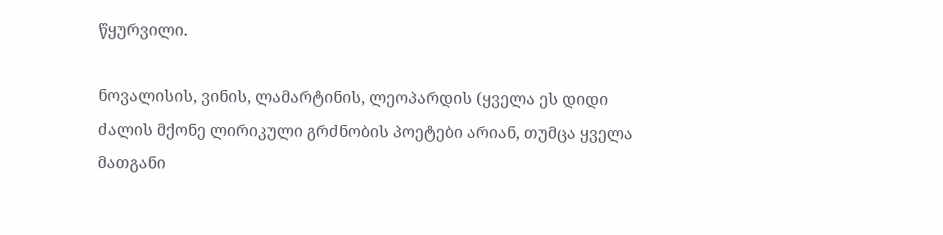წყურვილი.

ნოვალისის, ვინის, ლამარტინის, ლეოპარდის (ყველა ეს დიდი ძალის მქონე ლირიკული გრძნობის პოეტები არიან, თუმცა ყველა მათგანი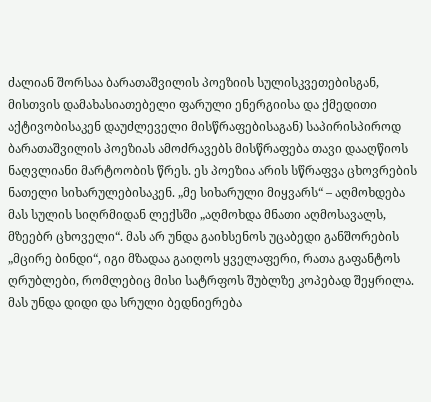ძალიან შორსაა ბარათაშვილის პოეზიის სულისკვეთებისგან, მისთვის დამახასიათებელი ფარული ენერგიისა და ქმედითი აქტივობისაკენ დაუძლეველი მისწრაფებისაგან) საპირისპიროდ ბარათაშვილის პოეზიას ამოძრავებს მისწრაფება თავი დააღწიოს  ნაღვლიანი მარტოობის წრეს. ეს პოეზია არის სწრაფვა ცხოვრების ნათელი სიხარულებისაკენ. „მე სიხარული მიყვარს“ – აღმოხდება მას სულის სიღრმიდან ლექსში „აღმოხდა მნათი აღმოსავალს, მზეებრ ცხოველი“. მას არ უნდა გაიხსენოს უცაბედი განშორების „მცირე ბინდი“, იგი მზადაა გაიღოს ყველაფერი, რათა გაფანტოს ღრუბლები, რომლებიც მისი სატრფოს შუბლზე კოპებად შეყრილა. მას უნდა დიდი და სრული ბედნიერება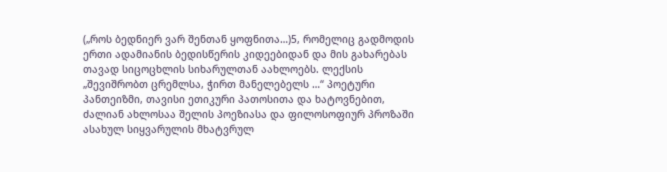(„როს ბედნიერ ვარ შენთან ყოფნითა…)5, რომელიც გადმოდის ერთი ადამიანის ბედისწერის კიდეებიდან და მის გახარებას თავად სიცოცხლის სიხარულთან აახლოებს. ლექსის „შევიშრობთ ცრემლსა, ჭირთ მანელებელს …“ პოეტური პანთეიზმი, თავისი ეთიკური პათოსითა და ხატოვნებით,  ძალიან ახლოსაა შელის პოეზიასა და ფილოსოფიურ პროზაში ასახულ სიყვარულის მხატვრულ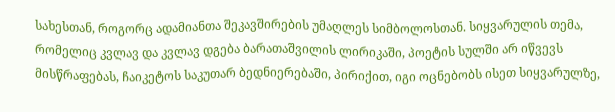სახესთან, როგორც ადამიანთა შეკავშირების უმაღლეს სიმბოლოსთან. სიყვარულის თემა, რომელიც კვლავ და კვლავ დგება ბარათაშვილის ლირიკაში, პოეტის სულში არ იწვევს მისწრაფებას, ჩაიკეტოს საკუთარ ბედნიერებაში, პირიქით, იგი ოცნებობს ისეთ სიყვარულზე,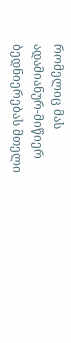რომელიც მას ადამიანურ-მიწიერ ბედნიერებას მთელი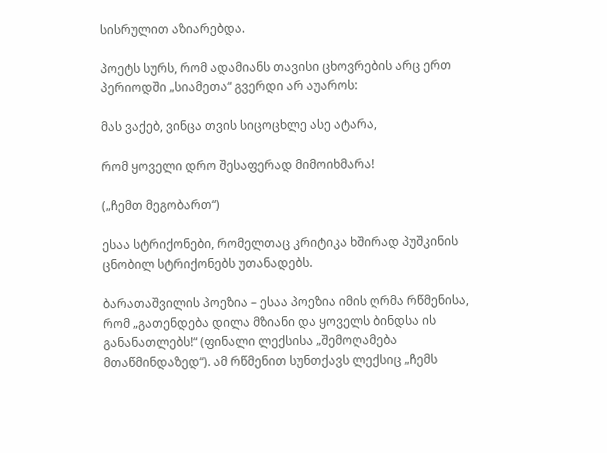სისრულით აზიარებდა.

პოეტს სურს, რომ ადამიანს თავისი ცხოვრების არც ერთ პერიოდში „სიამეთა“ გვერდი არ აუაროს:

მას ვაქებ, ვინცა თვის სიცოცხლე ასე ატარა,

რომ ყოველი დრო შესაფერად მიმოიხმარა!

(„ჩემთ მეგობართ“)

ესაა სტრიქონები, რომელთაც კრიტიკა ხშირად პუშკინის ცნობილ სტრიქონებს უთანადებს.

ბარათაშვილის პოეზია – ესაა პოეზია იმის ღრმა რწმენისა, რომ „გათენდება დილა მზიანი და ყოველს ბინდსა ის განანათლებს!“ (ფინალი ლექსისა „შემოღამება მთაწმინდაზედ“). ამ რწმენით სუნთქავს ლექსიც „ჩემს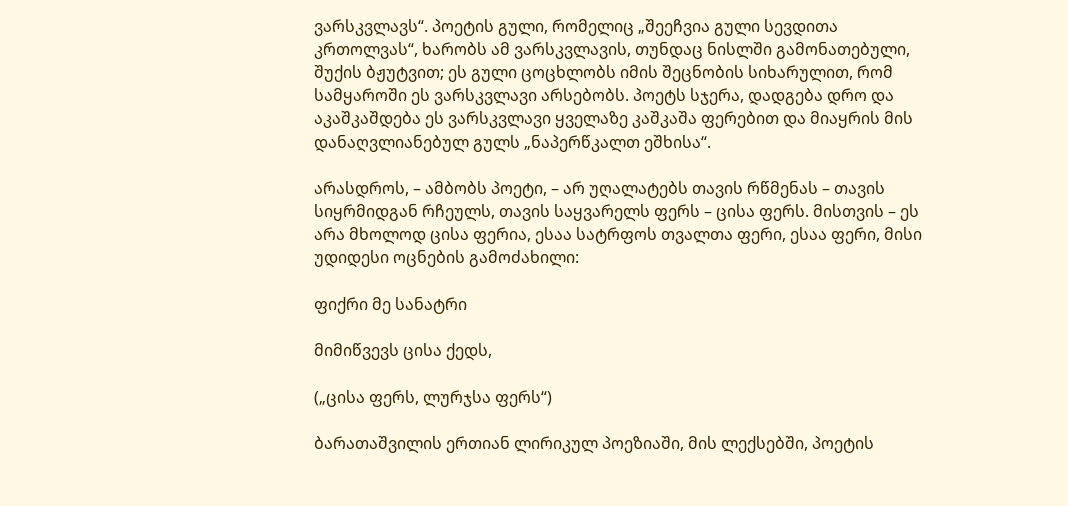ვარსკვლავს“. პოეტის გული, რომელიც „შეეჩვია გული სევდითა კრთოლვას“, ხარობს ამ ვარსკვლავის, თუნდაც ნისლში გამონათებული, შუქის ბჟუტვით; ეს გული ცოცხლობს იმის შეცნობის სიხარულით, რომ სამყაროში ეს ვარსკვლავი არსებობს. პოეტს სჯერა, დადგება დრო და აკაშკაშდება ეს ვარსკვლავი ყველაზე კაშკაშა ფერებით და მიაყრის მის დანაღვლიანებულ გულს „ნაპერწკალთ ეშხისა“.

არასდროს, – ამბობს პოეტი, – არ უღალატებს თავის რწმენას – თავის სიყრმიდგან რჩეულს, თავის საყვარელს ფერს – ცისა ფერს. მისთვის – ეს არა მხოლოდ ცისა ფერია, ესაა სატრფოს თვალთა ფერი, ესაა ფერი, მისი უდიდესი ოცნების გამოძახილი:

ფიქრი მე სანატრი

მიმიწვევს ცისა ქედს,

(„ცისა ფერს, ლურჯსა ფერს“)

ბარათაშვილის ერთიან ლირიკულ პოეზიაში, მის ლექსებში, პოეტის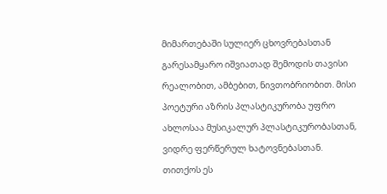მიმართებაში სულიერ ცხოვრებასთან გარესამყარო იშვიათად შემოდის თავისი რეალობით, ამბებით, ნივთობრიობით. მისი პოეტური აზრის პლასტიკურობა უფრო ახლოსაა მუსიკალურ პლასტიკურობასთან, ვიდრე ფერწერულ ხატოვნებასთან. თითქოს ეს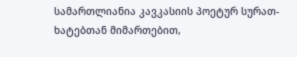სამართლიანია კავკასიის პოეტურ სურათ-ხატებთან მიმართებით,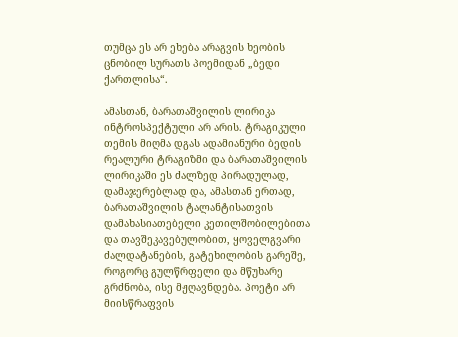თუმცა ეს არ ეხება არაგვის ხეობის ცნობილ სურათს პოემიდან „ბედი ქართლისა“.

ამასთან, ბარათაშვილის ლირიკა ინტროსპექტული არ არის. ტრაგიკული თემის მიღმა დგას ადამიანური ბედის რეალური ტრაგიზმი და ბარათაშვილის ლირიკაში ეს ძალზედ პირადულად, დამაჯერებლად და, ამასთან ერთად, ბარათაშვილის ტალანტისათვის დამახასიათებელი კეთილშობილებითა და თავშეკავებულობით, ყოველგვარი ძალდატანების, გატეხილობის გარეშე, როგორც გულწრფელი და მწუხარე გრძნობა, ისე მჟღავნდება. პოეტი არ მიისწრაფვის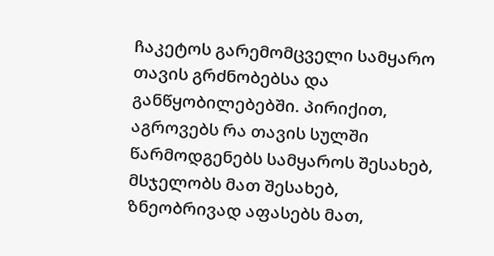ჩაკეტოს გარემომცველი სამყარო თავის გრძნობებსა და განწყობილებებში. პირიქით, აგროვებს რა თავის სულში წარმოდგენებს სამყაროს შესახებ, მსჯელობს მათ შესახებ, ზნეობრივად აფასებს მათ,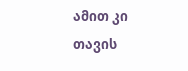ამით კი თავის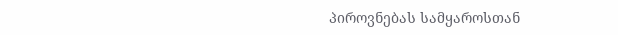პიროვნებას სამყაროსთან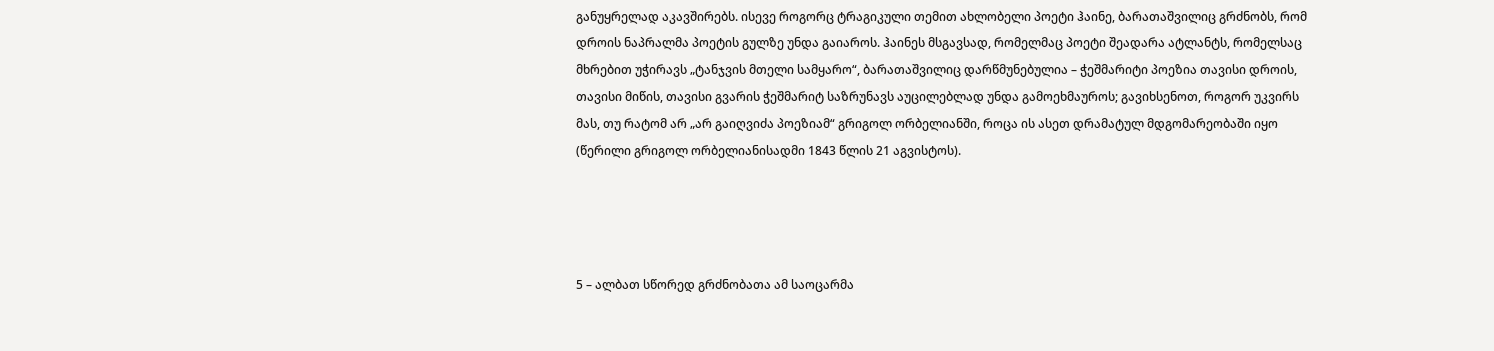განუყრელად აკავშირებს. ისევე როგორც ტრაგიკული თემით ახლობელი პოეტი ჰაინე, ბარათაშვილიც გრძნობს, რომ დროის ნაპრალმა პოეტის გულზე უნდა გაიაროს. ჰაინეს მსგავსად, რომელმაც პოეტი შეადარა ატლანტს, რომელსაც მხრებით უჭირავს „ტანჯვის მთელი სამყარო“, ბარათაშვილიც დარწმუნებულია – ჭეშმარიტი პოეზია თავისი დროის, თავისი მიწის, თავისი გვარის ჭეშმარიტ საზრუნავს აუცილებლად უნდა გამოეხმაუროს; გავიხსენოთ, როგორ უკვირს მას, თუ რატომ არ „არ გაიღვიძა პოეზიამ“ გრიგოლ ორბელიანში, როცა ის ასეთ დრამატულ მდგომარეობაში იყო (წერილი გრიგოლ ორბელიანისადმი 1843 წლის 21 აგვისტოს).




5 – ალბათ სწორედ გრძნობათა ამ საოცარმა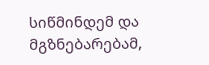სიწმინდემ და მგზნებარებამ,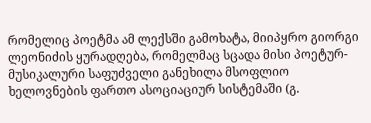რომელიც პოეტმა ამ ლექსში გამოხატა, მიიპყრო გიორგი ლეონიძის ყურადღება, რომელმაც სცადა მისი პოეტურ-მუსიკალური საფუძველი განეხილა მსოფლიო ხელოვნების ფართო ასოციაციურ სისტემაში (გ.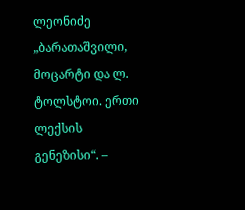ლეონიძე „ბარათაშვილი, მოცარტი და ლ. ტოლსტოი. ერთი ლექსის გენეზისი“. –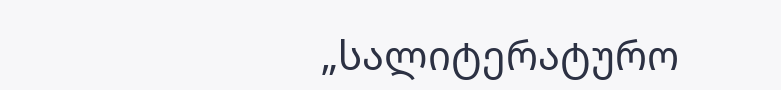„სალიტერატურო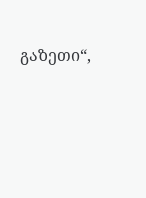გაზეთი“,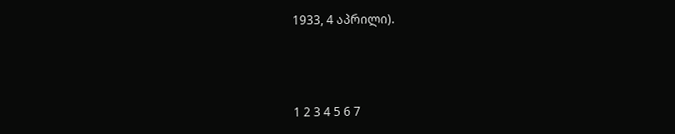1933, 4 აპრილი).



1 2 3 4 5 6 7